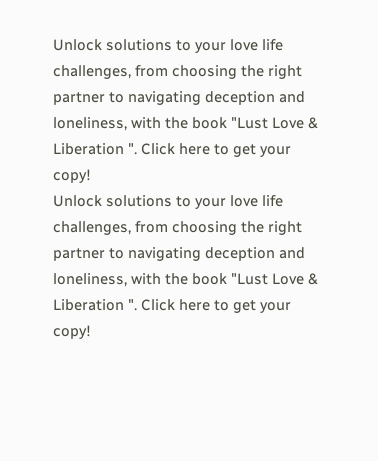Unlock solutions to your love life challenges, from choosing the right partner to navigating deception and loneliness, with the book "Lust Love & Liberation ". Click here to get your copy!
Unlock solutions to your love life challenges, from choosing the right partner to navigating deception and loneliness, with the book "Lust Love & Liberation ". Click here to get your copy!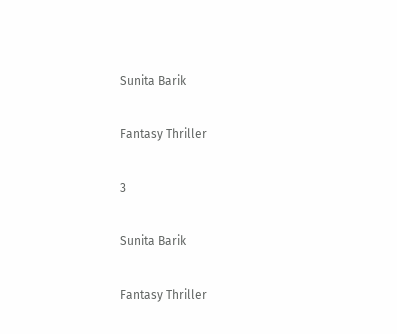Sunita Barik

Fantasy Thriller

3

Sunita Barik

Fantasy Thriller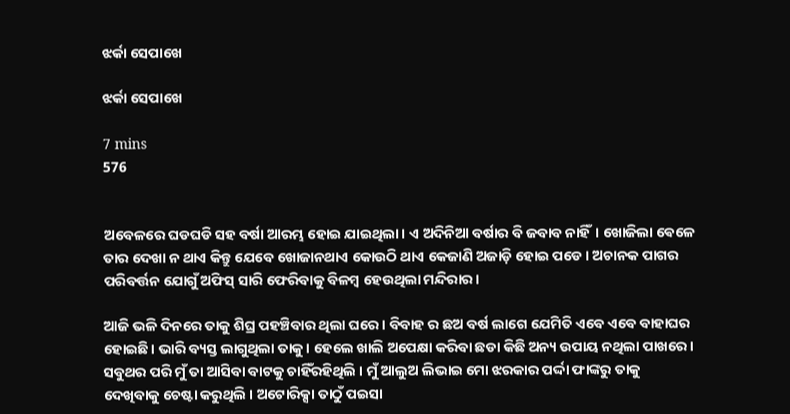ଝର୍କା ସେପାଖେ

ଝର୍କା ସେପାଖେ

7 mins
576


ଅବେଳରେ ଘଡଘଡି ସହ ବର୍ଷା ଆରମ୍ଭ ହୋଇ ଯାଇଥିଲା। ଏ ଅଦିନିଆ ବର୍ଷାର ବି ଜବାବ ନାହିଁ। ଖୋଜିଲା ଵେଳେ ତାର ଦେଖା ନ ଥାଏ କିନ୍ତୁ ଯେବେ ଖୋଜାନଥାଏ କୋଉଠି ଥାଏ କେଜାଣି ଅଜାଡ଼ି ହୋଇ ପଡେ। ଅଚାନକ ପାଗର ପରିବର୍ତ୍ତନ ଯୋଗୁଁ ଅଫିସ୍ ସାରି ଫେରିବାକୁ ବିଳମ୍ବ ହେଉଥିଲା ମନ୍ଦିରାର।

ଆଜି ଭଳି ଦିନରେ ତାକୁ ଶିଘ୍ର ପହଞ୍ଚିବାର ଥିଲା ଘରେ। ବିବାହ ର ଛଅ ବର୍ଷ ଲାଗେ ଯେମିତି ଏବେ ଏବେ ବାହାଘର ହୋଇଛି। ଭାରି ବ୍ୟସ୍ତ ଲାଗୁଥିଲା ତାକୁ। ହେଲେ ଖାଲି ଅପେକ୍ଷା କରିବା ଛଡା କିଛି ଅନ୍ୟ ଉପାୟ ନଥିଲା ପାଖରେ। ସବୁଥର ପରି ମୁଁ ତା ଆସିବା ବାଟକୁ ଚାହିଁରହିଥିଲି । ମୁଁ ଆଲୁଅ ଲିଭାଇ ମୋ ଝରକାର ପର୍ଦ୍ଦା ଫାଙ୍କରୁ ତାକୁ ଦେଖିବାକୁ ଚେଷ୍ଟା କରୁଥିଲି । ଅଟୋରିକ୍ସା ତାଠୁଁ ପଇସା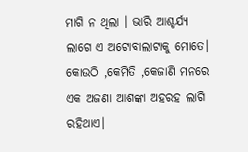ମାଗି ନ ଥିଲା । ଭାରି ଆଶ୍ଚର୍ଯ୍ୟ ଲାଗେ ଏ ଅଟୋବାଲାଟାକୁ ମୋତେ। କୋଉଠି ,କେମିତି ,କେଜାଣି ମନରେ ଏକ ଅଜଣା ଆଶଙ୍କା ଅହରହ ଲାଗି ରହିଥାଏ।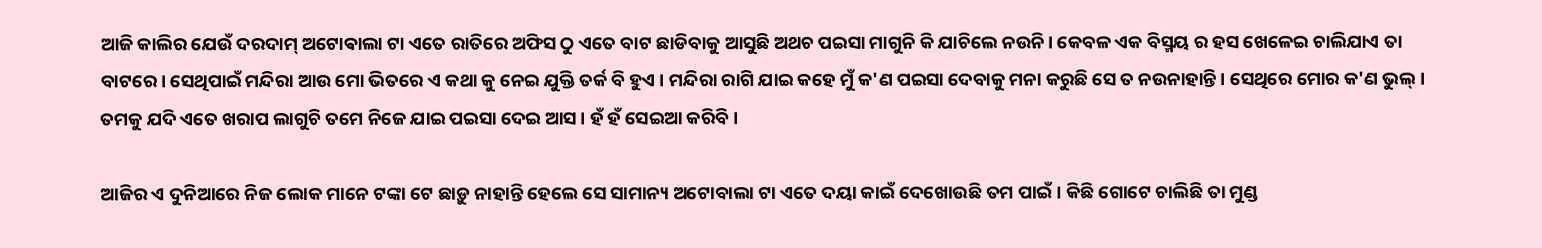ଆଜି କାଲିର ଯେଉଁ ଦରଦାମ୍ ଅଟୋଵାଲା ଟା ଏତେ ରାତିରେ ଅଫିସ ଠୁ ଏତେ ବାଟ ଛାଡିବାକୁ ଆସୁଛି ଅଥଚ ପ‌ଇସା ମାଗୁନି କି ଯାଚିଲେ ନ‌ଉନି। କେବଳ ଏକ ବିସ୍ମୟ ର ହସ ଖେଳେଇ ଚାଲିଯାଏ ତା ବାଟରେ। ସେଥିପାଇଁ ମନ୍ଦିରା ଆଉ ମୋ ଭିତରେ ଏ କଥା କୁ ନେଇ ଯୁକ୍ତି ତର୍କ ବି ହୁଏ । ମନ୍ଦିରା ରାଗି ଯାଇ କହେ ମୁଁ କ'ଣ ପ‌ଇସା ଦେବାକୁ ମନା କରୁଛି ସେ ତ ନ‌ଉନାହାନ୍ତି। ସେଥିରେ ମୋର କ'ଣ ଭୁଲ୍। ତମକୁ ଯଦି ଏତେ ଖରାପ ଲାଗୁଚି ତମେ ନିଜେ ଯାଇ ପ‌ଇସା ଦେଇ ଆସ। ହଁ ହଁ ସେଇଆ କରିବି।

ଆଜିର ଏ ଦୁନିଆରେ ନିଜ ଲୋକ ମାନେ ଟଙ୍କା ଟେ ଛାଡ଼ୁ ନାହାନ୍ତି ହେଲେ ସେ ସାମାନ୍ୟ ଅଟୋବାଲା ଟା ଏତେ ଦୟା କାଇଁ ଦେଖୋଉଛି ତମ ପାଇଁ। କିଛି ଗୋଟେ ଚାଲିଛି ତା ମୁଣ୍ଡ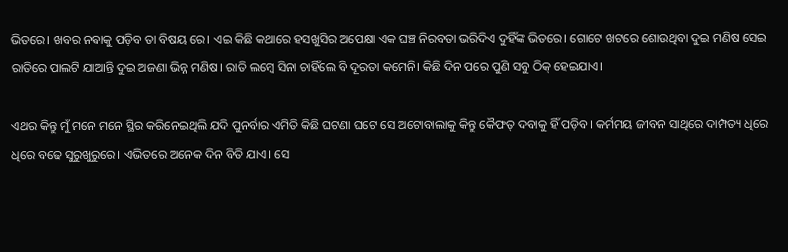ଭିତରେ। ଖବର ନଵାକୁ ପଡ଼ିବ ତା ବିଷୟ ରେ। ଏଇ କିଛି କଥାରେ ହସଖୁସିର ଅପେକ୍ଷା ଏକ ଘଞ୍ଚ ନିରବତା ଭରିଦିଏ ଦୁହିଁଙ୍କ ଭିତରେ। ଗୋଟେ ଖଟରେ ଶୋଉଥିବା ଦୁଇ ମଣିଷ ସେଇ ରାତିରେ ପାଲଟି ଯାଆନ୍ତି ଦୁଇ ଅଜଣା ଭିନ୍ନ ମଣିଷ। ରାତି ଲମ୍ଵେ ସିନା ଚାହିଁଲେ ବି ଦୂରତା କମେନି। କିଛି ଦିନ ପରେ ପୁଣି ସବୁ ଠିକ୍ ହେଇଯାଏ।

ଏଥର କିନ୍ତୁ ମୁଁ ମନେ ମନେ ସ୍ଥିର କରିନେଇଥିଲି ଯଦି ପୁନର୍ବାର ଏମିତି କିଛି ଘଟଣା ଘଟେ ସେ ଅଟୋବାଲାକୁ କିନ୍ତୁ କୈଫତ୍ ଦବାକୁ ହିଁ ପଡ଼ିବ। କର୍ମମୟ ଜୀବନ ସାଥିରେ ଦାମ୍ପତ୍ୟ ଧିରେ ଧିରେ ବଢେ ସୁରୁଖୁରୁରେ। ଏଭିତରେ ଅନେକ ଦିନ ବିତି ଯାଏ। ସେ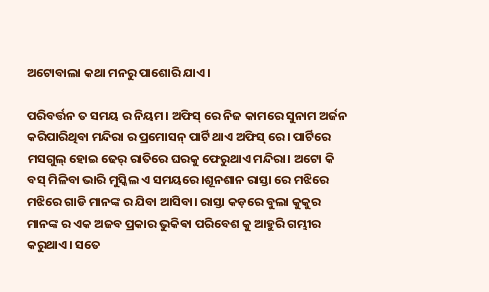ଅଟୋବାଲା କଥା ମନରୁ ପାଶୋରି ଯାଏ।

ପରିବର୍ତ୍ତନ ତ ସମୟ ର ନିୟମ। ଅଫିସ୍ ରେ ନିଜ କାମରେ ସୁନାମ ଅର୍ଜନ କରିପାରିଥିବା ମନ୍ଦିରା ର ପ୍ରମୋସନ୍ ପାର୍ଟି ଥାଏ ଅଫିସ୍ ରେ। ପାର୍ଟିରେ ମସଗୁଲ୍ ହୋଇ ଢେର୍ ରାତିରେ ଘରକୁ ଫେରୁଥାଏ ମନ୍ଦିରା। ଅଟୋ କି ବସ୍ ମିଳିବା ଭାରି ମୁସ୍କିଲ ଏ ସମୟରେ।ଶୂନଶାନ ରାସ୍ତା ରେ ମଝିରେ ମଝିରେ ଗାଡି ମାନଙ୍କ ର ଯିବା ଆସିବା। ରାସ୍ତା କଡ଼ରେ ବୁଲା କୁକୁର ମାନଙ୍କ ର ଏକ ଅଜବ ପ୍ରକାର ଭୁକିଵା ପରିବେଶ କୁ ଆହୁରି ଗମ୍ଭୀର କରୁଥାଏ। ସତେ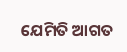ଯେମିତି ଆଗତ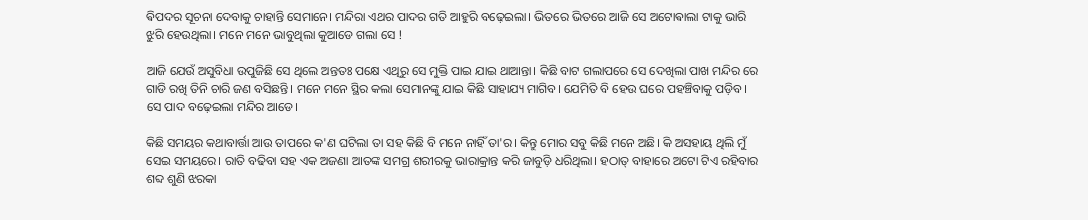ଵିପଦର ସୂଚନା ଦେବାକୁ ଚାହାନ୍ତି ସେମାନେ। ମନ୍ଦିରା ଏଥର ପାଦର ଗତି ଆହୁରି ବଢ଼େଇଲା। ଭିତରେ ଭିତରେ ଆଜି ସେ ଅଟୋଵାଲା ଟାକୁ ଭାରି ଝୁରି ହେଉଥିଲା। ମନେ ମନେ ଭାବୁଥିଲା କୁଆଡେ ଗଲା ସେ !

ଆଜି ଯେଉଁ ଅସୁବିଧା ଉପୁଜିଛି ସେ ଥିଲେ ଅନ୍ତତଃ ପକ୍ଷେ ଏଥିରୁ ସେ ମୁକ୍ତି ପାଇ ଯାଇ ଥାଆନ୍ତା। କିଛି ବାଟ ଗଲାପରେ ସେ ଦେଖିଲା ପାଖ ମନ୍ଦିର ରେ ଗାଡି ରଖି ତିନି ଚାରି ଜଣ ବସିଛନ୍ତି। ମନେ ମନେ ସ୍ଥିର କଲା ସେମାନଙ୍କୁ ଯାଇ କିଛି ସାହାଯ୍ୟ ମାଗିବ। ଯେମିତି ବି ହେଉ ଘରେ ପହଞ୍ଚିବାକୁ ପଡ଼ିବ। ସେ ପାଦ ବଢ଼େଇଲା ମନ୍ଦିର ଆଡେ।

କିଛି ସମୟର କଥାବାର୍ତ୍ତା ଆଉ ତାପରେ କ'ଣ ଘଟିଲା ତା ସହ କିଛି ବି ମନେ ନାହିଁ ତା'ର। କିନ୍ତୁ ମୋର ସବୁ କିଛି ମନେ ଅଛି। କି ଅସହାୟ ଥିଲି ମୁଁ ସେଇ ସମୟରେ। ରାତି ବଢିବା ସହ ଏକ ଅଜଣା ଆତଙ୍କ ସମଗ୍ର ଶରୀରକୁ ଭାରାକ୍ରାନ୍ତ କରି ଜାବୁଡ଼ି ଧରିଥିଲା। ହଠାତ୍ ବାହାରେ ଅଟୋ ଟିଏ ରହିବାର ଶବ୍ଦ ଶୁଣି ଝରକା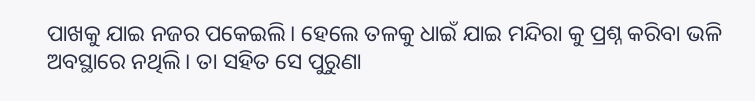ପାଖକୁ ଯାଇ ନଜର ପକେଇଲି। ହେଲେ ତଳକୁ ଧାଇଁ ଯାଇ ମନ୍ଦିରା କୁ ପ୍ରଶ୍ନ କରିବା ଭଳି ଅବସ୍ଥାରେ ନଥିଲି। ତା ସହିତ ସେ ପୁରୁଣା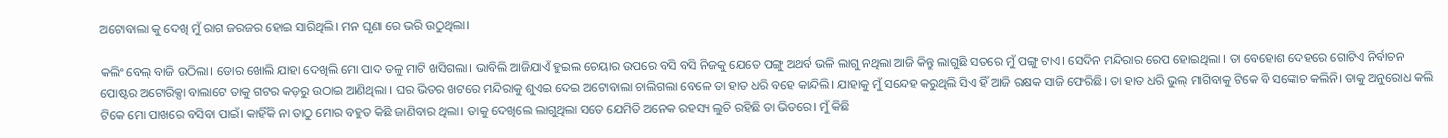ଅଟୋବାଲା କୁ ଦେଖି ମୁଁ ରାଗ ଜରଜର ହୋଇ ସାରିଥିଲି। ମନ ଘୃଣା ରେ ଭରି ଉଠୁଥିଲା।

କଲିଂ ବେଲ୍ ବାଜି ଉଠିଲା। ଡୋର ଖୋଲି ଯାହା ଦେଖିଲି ମୋ ପାଦ ତଳୁ ମାଟି ଖସିଗଲା। ଭାବିଲି ଆଜିଯାଏଁ ହୁଇଲ ଚେୟାର ଉପରେ ବସି ବସି ନିଜକୁ ଯେତେ ପଙ୍ଗୁ ଅଥର୍ବ ଭଳି ଲାଗୁ ନଥିଲା ଆଜି କିନ୍ତୁ ଲାଗୁଛି ସତରେ ମୁଁ ପଙ୍ଗୁ ଟାଏ। ସେଦିନ ମନ୍ଦିରାର ରେପ ହୋଇଥିଲା । ତା ବେହୋଶ ଦେହରେ ଗୋଟିଏ ନିର୍ବାଚନ ପୋଷ୍ଟର ଅଟୋରିକ୍ସା ବାଲାଟେ ତାକୁ ଗଟର କଡ଼ରୁ ଉଠାଇ ଆଣିଥିଲା । ଘର ଭିତର ଖଟରେ ମନ୍ଦିରାକୁ ଶୁଏଇ ଦେଇ ଅଟୋବାଲା ଚାଲିଗଲା ବେଳେ ତା ହାତ ଧରି ବହେ କାନ୍ଦିଲି। ଯାହାକୁ ମୁଁ ସନ୍ଦେହ କରୁଥିଲି ସିଏ ହିଁ ଆଜି ରକ୍ଷକ ସାଜି ଫେରିଛି। ତା ହାତ ଧରି ଭୁଲ୍ ମାଗିବାକୁ ଟିକେ ବି ସଙ୍କୋଚ କଲିନି। ତାକୁ ଅନୁରୋଧ କଲି ଟିକେ ମୋ ପାଖରେ ବସିବା ପାଇଁ। କାହିଁକି ନା ତାଠୁ ମୋର ବହୁତ କିଛି ଜାଣିବାର ଥିଲା। ତାକୁ ଦେଖିଲେ ଲାଗୁଥିଲା ସତେ ଯେମିତି ଅନେକ ରହସ୍ୟ ଲୁଚି ରହିଛି ତା ଭିତରେ। ମୁଁ କିଛି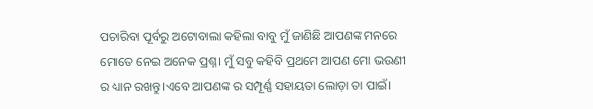ପଚାରିବା ପୂର୍ବରୁ ଅଟୋବାଲା କହିଲା ବାବୁ ମୁଁ ଜାଣିଛି ଆପଣଙ୍କ ମନରେ ମୋତେ ନେଇ ଅନେକ ପ୍ରଶ୍ନ। ମୁଁ ସବୁ କହିବି ପ୍ରଥମେ ଆପଣ ମୋ ଭ‌ଉଣୀ ର ଧ୍ୟାନ ରଖନ୍ତୁ।ଏବେ ଆପଣଙ୍କ ର ସମ୍ପୂର୍ଣ୍ଣ ସହାୟତା ଲୋଡ଼ା ତା ପାଇଁ।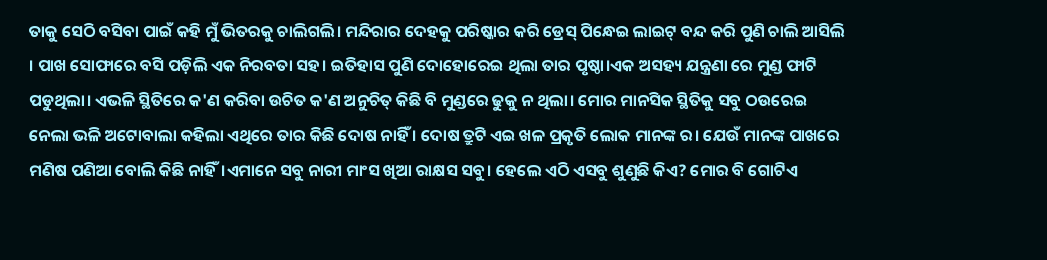ତାକୁ ସେଠି ବସିବା ପାଇଁ କହି ମୁଁ ଭିତରକୁ ଚାଲିଗଲି। ମନ୍ଦିରାର ଦେହକୁ ପରିଷ୍କାର କରି ଡ୍ରେସ୍ ପିନ୍ଧେଇ ଲାଇଟ୍ ବନ୍ଦ କରି ପୁଣି ଚାଲି ଆସିଲି । ପାଖ ସୋଫାରେ ବସି ପଡ଼ିଲି ଏକ ନିରବତା ସହ। ଇତିହାସ ପୁଣି ଦୋହୋରେଇ ଥିଲା ତାର ପୃଷ୍ଠା।ଏକ ଅସହ୍ୟ ଯନ୍ତ୍ରଣା ରେ ମୁଣ୍ଡ ଫାଟି ପଡୁଥିଲା। ଏଭଳି ସ୍ଥିତିରେ କ'ଣ କରିବା ଉଚିତ କ'ଣ ଅନୁଚିତ୍ କିଛି ବି ମୁଣ୍ଡରେ ଢୁକୁ ନ ଥିଲା। ମୋର ମାନସିକ ସ୍ଥିତିକୁ ସବୁ ଠ‌ଉରେଇ ନେଲା ଭଳି ଅଟୋବାଲା କହିଲା ଏଥିରେ ତାର କିଛି ଦୋଷ ନାହିଁ । ଦୋଷ ତ୍ରୁଟି ଏଇ ଖଳ ପ୍ରକୃତି ଲୋକ ମାନଙ୍କ ର। ଯେଉଁ ମାନଙ୍କ ପାଖରେ ମଣିଷ ପଣିଆ ବୋଲି କିଛି ନାହିଁ।ଏମାନେ ସବୁ ନାରୀ ମାଂସ ଖିଆ ରାକ୍ଷସ ସବୁ। ହେଲେ ଏଠି ଏସବୁ ଶୁଣୁଛି କିଏ? ମୋର ବି ଗୋଟିଏ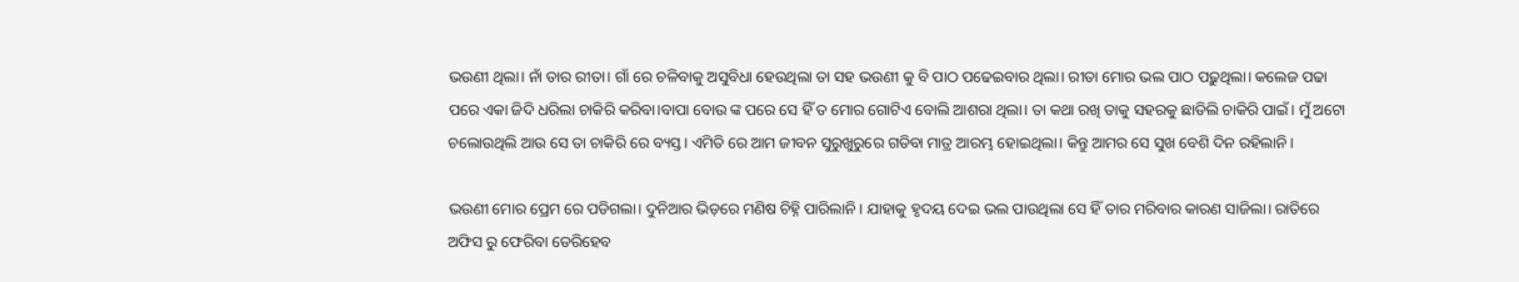ଭ‌ଉଣୀ ଥିଲା। ନାଁ ତାର ରୀତା। ଗାଁ ରେ ଚଳିବାକୁ ଅସୁବିଧା ହେଉଥିଲା ତା ସହ ଭ‌ଉଣୀ କୁ ବି ପାଠ ପଢେଇବାର ଥିଲା। ରୀତା ମୋର ଭଲ ପାଠ ପଢ଼ୁଥିଲା। କଲେଜ ପଢା ପରେ ଏକା ଜିଦି ଧରିଲା ଚାକିରି କରିବା।ବାପା ବୋଉ ଙ୍କ ପରେ ସେ ହିଁ ତ ମୋର ଗୋଟିଏ ବୋଲି ଆଶରା ଥିଲା। ତା କଥା ରଖି ତାକୁ ସହରକୁ ଛାଡିଲି ଚାକିରି ପାଇଁ। ମୁଁ ଅଟୋ ଚଲୋଉଥିଲି ଆଉ ସେ ତା ଚାକିରି ରେ ବ୍ୟସ୍ତ। ଏମିତି ରେ ଆମ ଜୀବନ ସୁରୁଖୁରୁରେ ଗଡିବା ମାତ୍ର ଆରମ୍ଭ ହୋଇଥିଲା। କିନ୍ତୁ ଆମର ସେ ସୁଖ ବେଶି ଦିନ ରହିଲାନି।

ଭ‌ଉଣୀ ମୋର ପ୍ରେମ ରେ ପଡିଗଲା। ଦୁନିଆର ଭିଡ଼ରେ ମଣିଷ ଚିହ୍ନି ପାରିଲାନି। ଯାହାକୁ ହୃଦୟ ଦେଇ ଭଲ ପାଉଥିଲା ସେ ହିଁ ତାର ମରିବାର କାରଣ ସାଜିଲା। ରାତିରେ ଅଫିସ ରୁ ଫେରିବା ଡେରିହେବ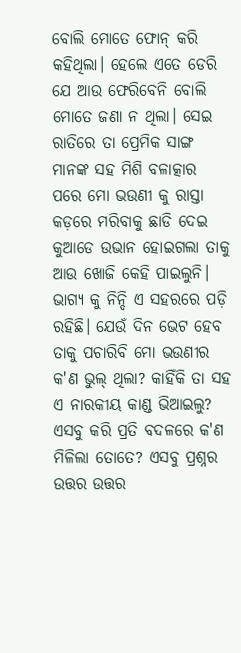ବୋଲି ମୋତେ ଫୋନ୍ କରି କହିଥିଲା। ହେଲେ ଏତେ ଡେରି ଯେ ଆଉ ଫେରିବେନି ବୋଲି ମୋତେ ଜଣା ନ ଥିଲା। ସେଇ ରାତିରେ ତା ପ୍ରେମିକ ସାଙ୍ଗ ମାନଙ୍କ ସହ ମିଶି ବଳାତ୍କାର ପରେ ମୋ ଭ‌ଉଣୀ କୁ ରାସ୍ତା କଡ଼ରେ ମରିବାକୁ ଛାଡି ଦେଇ କୁଆଡେ ଉଭାନ ହୋଇଗଲା ତାକୁ ଆଉ ଖୋଜି କେହି ପାଇଲୁନି। ଭାଗ୍ୟ କୁ ନିନ୍ଦି ଏ ସହରରେ ପଡ଼ି ରହିଛି। ଯେଉଁ ଦିନ ଭେଟ ହେବ ତାକୁ ପଚାରିବି ମୋ ଭ‌ଉଣୀର କ'ଣ ଭୁଲ୍ ଥିଲା? କାହିଁକି ତା ସହ ଏ ନାରକୀୟ କାଣ୍ଡ ଭିଆଇଲୁ? ଏସବୁ କରି ପ୍ରତି ବଦଳରେ କ'ଣ ମିଳିଲା ତୋତେ? ଏସବୁ ପ୍ରଶ୍ନର ଉତ୍ତର ଉତ୍ତର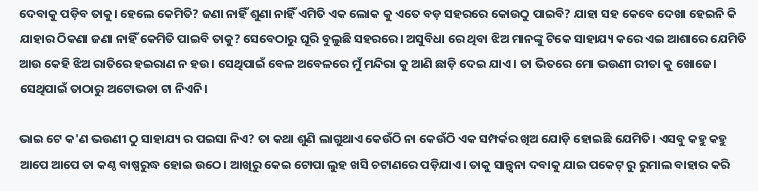ଦେବାକୁ ପଡ଼ିବ ତାକୁ। ହେଲେ କେମିତି? ଜଣା ନାହିଁ ଶୁଣା ନାହିଁ ଏମିତି ଏକ ଲୋକ କୁ ଏତେ ବଡ଼ ସହରରେ କୋଉଠୁ ପାଇବି? ଯାହା ସହ କେବେ ଦେଖା ହେଇନି କି ଯାହାର ଠିକଣା ଜଣା ନାହିଁ କେମିତି ପାଇବି ତାକୁ? ସେବେଠାରୁ ଘୂରି ବୁଲୁଛି ସହରରେ। ଅସୁବିଧା ରେ ଥିବା ଝିଅ ମାନଙ୍କୁ ଟିକେ ସାହାଯ୍ୟ କରେ ଏଇ ଆଶାରେ ଯେମିତି ଆଉ କେହି ଝିଅ ରାତିରେ ହ‌ଇରାଣ ନ ହ‌ଉ। ସେଥିପାଇଁ ବେଳ ଅବେଳରେ ମୁଁ ମନ୍ଦିରା କୁ ଆଣି ଛାଡ଼ି ଦେଇ ଯାଏ। ତା ଭିତରେ ମୋ ଭ‌ଉଣୀ ରୀତା କୁ ଖୋଜେ। ସେଥିପାଇଁ ତାଠାରୁ ଅଟୋଭଡା ଟା ନିଏନି।

ଭାଇ ଟେ କ'ଣ ଭ‌ଉଣୀ ଠୁ ସାହାଯ୍ୟ ର ପ‌ଇସା ନିଏ? ତା କଥା ଶୁଣି ଲାଗୁଥାଏ କେଉଁଠି ନା କେଉଁଠି ଏକ ସମ୍ପର୍କର ଖିଅ ଯୋଡ଼ି ହୋଇଛି ଯେମିତି। ଏସବୁ କହୁ କହୁ ଆପେ ଆପେ ତା କଣ୍ଠ ବାଷ୍ପରୁଦ୍ଧ ହୋଇ ଉଠେ। ଆଖିରୁ କେଇ ଟୋପା ଲୁହ ଖସି ଚଟାଣରେ ପଡ଼ିଯାଏ। ତାକୁ ସାନ୍ତ୍ଵନା ଦବାକୁ ଯାଇ ପକେଟ୍ ରୁ ରୁମାଲ ବାହାର କରି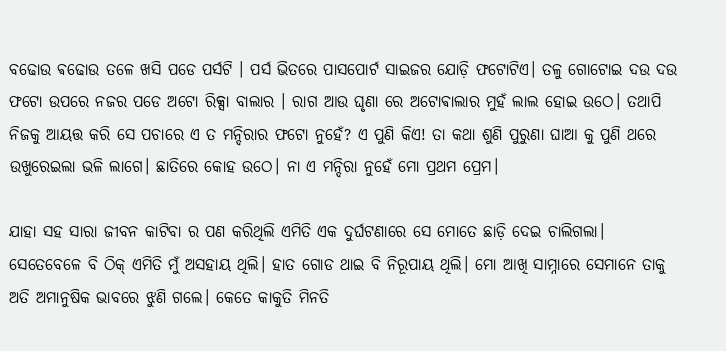ବଢୋଉ ଵଢୋଉ ତଳେ ଖସି ପଡେ ପର୍ସଟି । ପର୍ସ ଭିତରେ ପାସପୋର୍ଟ ସାଇଜର ଯୋଡ଼ି ଫଟୋଟିଏ। ତଳୁ ଗୋଟୋଇ ଦ‌ଉ ଦ‌ଉ ଫଟୋ ଉପରେ ନଜର ପଡେ ଅଟୋ ରିକ୍ସା ବାଲାର । ରାଗ ଆଉ ଘୃଣା ରେ ଅଟୋଵାଲାର ମୁହଁ ଲାଲ ହୋଇ ଉଠେ। ତଥାପି ନିଜକୁ ଆୟତ୍ତ କରି ସେ ପଚାରେ ଏ ତ ମନ୍ଦିରାର ଫଟୋ ନୁହେଁ? ଏ ପୁଣି କିଏ! ତା କଥା ଶୁଣି ପୁରୁଣା ଘାଆ କୁ ପୁଣି ଥରେ ଉଖୁରେଇଲା ଭଳି ଲାଗେ। ଛାତିରେ କୋହ ଉଠେ। ନା ଏ ମନ୍ଦିରା ନୁହେଁ ମୋ ପ୍ରଥମ ପ୍ରେମ।

ଯାହା ସହ ସାରା ଜୀବନ କାଟିବା ର ପଣ କରିଥିଲି ଏମିତି ଏକ ଦୁର୍ଘଟଣାରେ ସେ ମୋତେ ଛାଡ଼ି ଦେଇ ଚାଲିଗଲା। ସେତେବେଳେ ବି ଠିକ୍ ଏମିତି ମୁଁ ଅସହାୟ ଥିଲି। ହାତ ଗୋଡ ଥାଇ ବି ନିରୂପାୟ ଥିଲି। ମୋ ଆଖି ସାମ୍ନାରେ ସେମାନେ ତାକୁ ଅତି ଅମାନୁଷିକ ଭାବରେ ଝୁଣି ଗଲେ। କେତେ କାକୁତି ମିନତି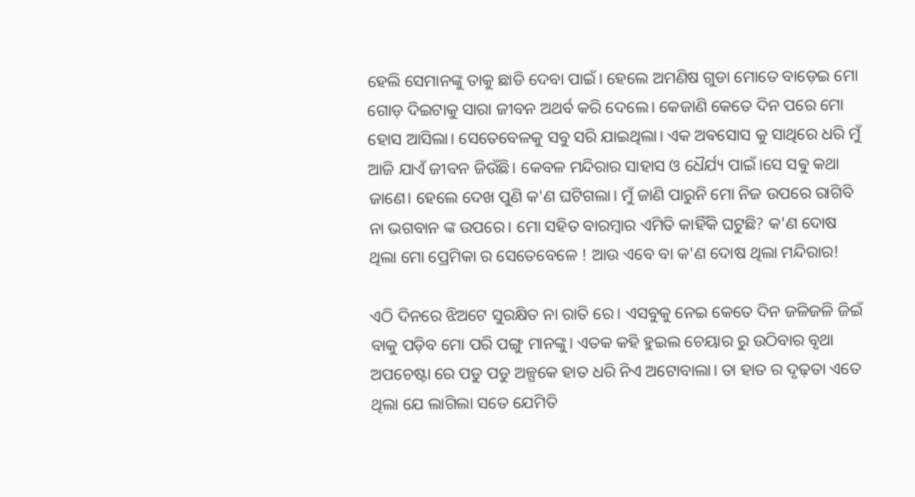ହେଲି ସେମାନଙ୍କୁ ତାକୁ ଛାଡି ଦେବା ପାଇଁ। ହେଲେ ଅମଣିଷ ଗୁଡା ମୋତେ ବାଡ଼େଇ ମୋ ଗୋଡ଼ ଦିଇଟାକୁ ସାରା ଜୀବନ ଅଥର୍ବ କରି ଦେଲେ। କେଜାଣି କେତେ ଦିନ ପରେ ମୋ ହୋସ ଆସିଲା। ସେତେବେଳକୁ ସବୁ ସରି ଯାଇଥିଲା। ଏକ ଅଵସୋସ କୁ ସାଥିରେ ଧରି ମୁଁ ଆଜି ଯାଏଁ ଜୀବନ ଜିଉଁଛି। କେବଳ ମନ୍ଦିରାର ସାହାସ ଓ ଧୈର୍ଯ୍ୟ ପାଇଁ।ସେ ସଵୁ କଥା ଜାଣେ। ହେଲେ ଦେଖ ପୁଣି କ'ଣ ଘଟିଗଲା। ମୁଁ ଜାଣି ପାରୁନି ମୋ ନିଜ ଉପରେ ରାଗିବି ନା ଭଗବାନ ଙ୍କ ଉପରେ। ମୋ ସହିତ ବାରମ୍ବାର ଏମିତି କାହିଁକି ଘଟୁଛି? କ'ଣ ଦୋଷ ଥିଲା ମୋ ପ୍ରେମିକା ର ସେତେବେଳେ ! ଆଉ ଏବେ ବା କ'ଣ ଦୋଷ ଥିଲା ମନ୍ଦିରାର!

ଏଠି ଦିନରେ ଝିଅଟେ ସୁରକ୍ଷିତ ନା ରାତି ରେ। ଏସବୁକୁ ନେଇ କେତେ ଦିନ ଜଳିଜଳି ଜିଇଁ ବାକୁ ପଡ଼ିବ ମୋ ପରି ପଙ୍ଗୁ ମାନଙ୍କୁ। ଏତକ କହି ହୁଇଲ ଚେୟାର ରୁ ଉଠିବାର ବୃଥା ଅପଚେଷ୍ଟା ରେ ପଡୁ ପଡୁ ଅଳ୍ପକେ ହାତ ଧରି ନିଏ ଅଟୋବାଲା। ତା ହାତ ର ଦୃଢ଼ତା ଏତେ ଥିଲା ଯେ ଲାଗିଲା ସତେ ଯେମିତି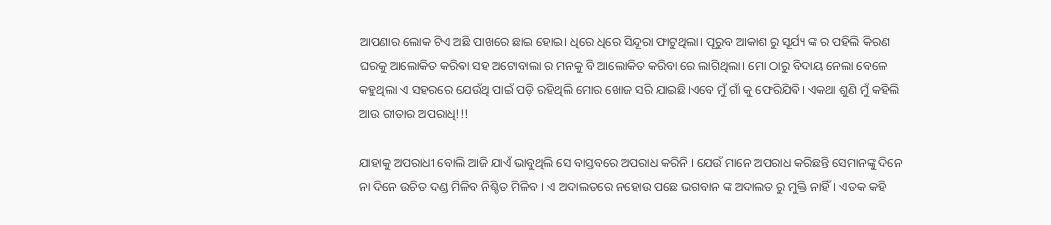ଆପଣାର ଲୋକ ଟିଏ ଅଛି ପାଖରେ ଛାଇ ହୋଇ। ଧିରେ ଧିରେ ସିନ୍ଦୂରା ଫାଟୁଥିଲା। ପୂରୁବ ଆକାଶ ରୁ ସୂର୍ଯ୍ୟ ଙ୍କ ର ପହିଲି କିରଣ ଘରକୁ ଆଲୋକିତ କରିଵା ସହ ଅଟୋବାଲା ର ମନକୁ ବି ଆଲୋକିତ କରିବା ରେ ଲାଗିଥିଲା। ମୋ ଠାରୁ ବିଦାୟ ନେଲା ବେଳେ କହୁଥିଲା ଏ ସହରରେ ଯେଉଁଥି ପାଇଁ ପଡ଼ି ରହିଥିଲି ମୋର ଖୋଜ ସରି ଯାଇଛି।ଏବେ ମୁଁ ଗାଁ କୁ ଫେରିଯିଵି। ଏକଥା ଶୁଣି ମୁଁ କହିଲି ଆଉ ରୀତାର ଅପରାଧି!!!

ଯାହାକୁ ଅପରାଧୀ ବୋଲି ଆଜି ଯାଏଁ ଭାବୁଥିଲି ସେ ବାସ୍ତବରେ ଅପରାଧ କରିନି । ଯେଉଁ ମାନେ ଅପରାଧ କରିଛନ୍ତି ସେମାନଙ୍କୁ ଦିନେ ନା ଦିନେ ଉଚିତ ଦଣ୍ଡ ମିଳିବ ନିଶ୍ଚିତ ମିଳିବ । ଏ ଅଦାଲତରେ ନହୋଉ ପଛେ ଭଗବାନ ଙ୍କ ଅଦାଲତ ରୁ ମୁକ୍ତି ନାହିଁ। ଏତକ କହି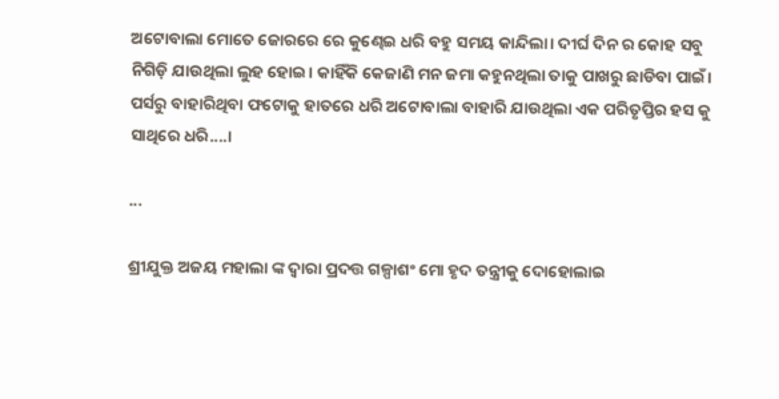ଅଟୋବାଲା ମୋତେ ଜୋରରେ ରେ କୁଣ୍ଢେଇ ଧରି ବହୁ ସମୟ କାନ୍ଦିଲା। ଦୀର୍ଘ ଦିନ ର କୋହ ସବୁ ନିଗିଡ଼ି ଯାଉଥିଲା ଲୁହ ହୋଇ। କାହିଁକି କେଜାଣି ମନ ଜମା କହୁନଥିଲା ତାକୁ ପାଖରୁ ଛାଡିବା ପାଇଁ। ପର୍ସରୁ ବାହାରିଥିବା ଫଟୋକୁ ହାତରେ ଧରି ଅଟୋବାଲା ବାହାରି ଯାଉଥିଲା ଏକ ପରିତୃପ୍ତିର ହସ କୁ ସାଥିରେ ଧରି....।

...

ଶ୍ରୀଯୁକ୍ତ ଅଜୟ ମହାଲା ଙ୍କ ଦ୍ଵାରା ପ୍ରଦତ୍ତ ଗଳ୍ପାଶଂ ମୋ ହୃଦ ତନ୍ତ୍ରୀକୁ ଦୋହୋଲାଇ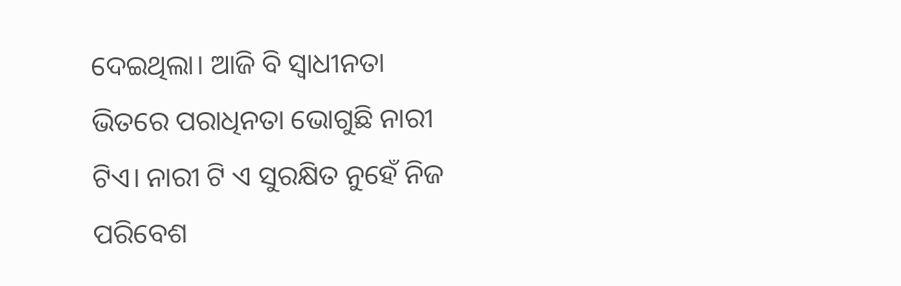ଦେଇଥିଲା। ଆଜି ବି ସ୍ଵାଧୀନତା ଭିତରେ ପରାଧିନତା ଭୋଗୁଛି ନାରୀ ଟିଏ। ନାରୀ ଟି ଏ ସୁରକ୍ଷିତ ନୁହେଁ ନିଜ ପରିବେଶ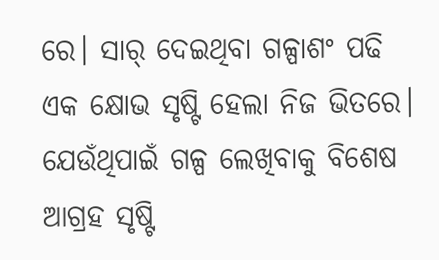ରେ। ସାର୍ ଦେଇଥିବା ଗଳ୍ପାଶଂ ପଢି ଏକ କ୍ଷୋଭ ସୃଷ୍ଟି ହେଲା ନିଜ ଭିତରେ। ଯେଉଁଥିପାଇଁ ଗଳ୍ପ ଲେଖିବାକୁ ବିଶେଷ ଆଗ୍ରହ ସୃଷ୍ଟି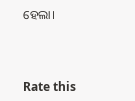ହେଲା।



Rate this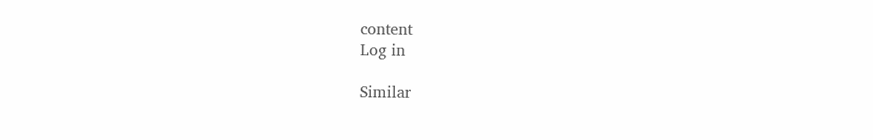content
Log in

Similar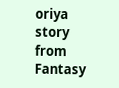oriya story from Fantasy